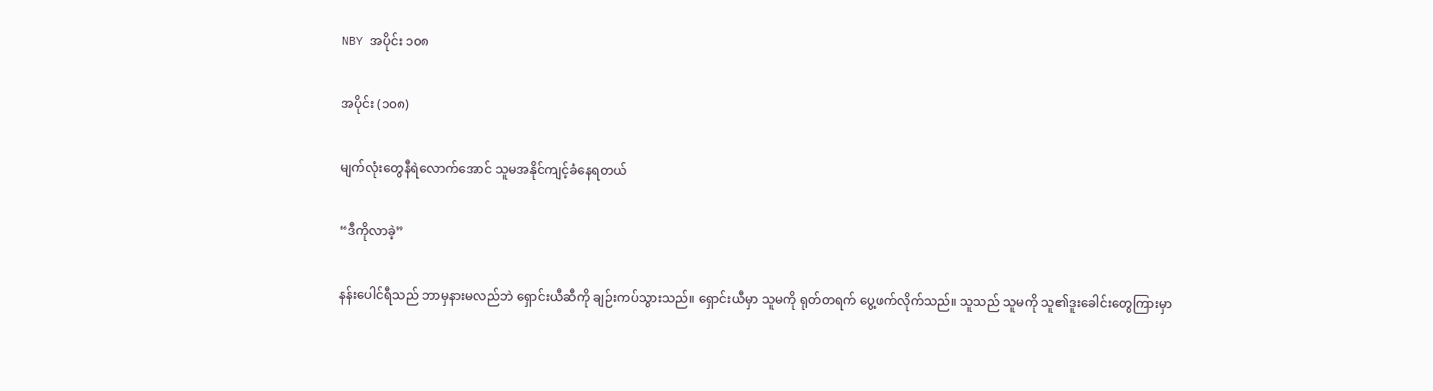NBY အပိုင်း ၁၀၈

အပိုင်း (၁၀၈)

မျက်လုံးတွေနီရဲလောက်အောင် သူမအနိုင်ကျင့်ခံနေရတယ်

“ဒီကိုလာခဲ့”

နန်းပေါင်ရီသည် ဘာမှနားမလည်ဘဲ ရှောင်းယီဆီကို ချဉ်းကပ်သွားသည်။ ရှောင်းယီမှာ သူမကို ရုတ်တရက် ပွေ့ဖက်လိုက်သည်။ သူသည် သူမကို သူ၏ဒူးခေါင်းတွေကြားမှာ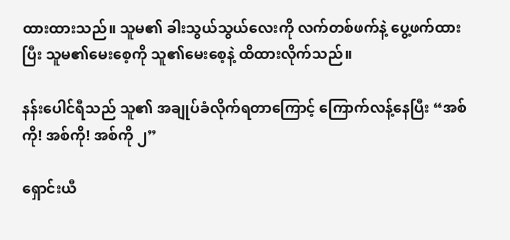ထားထားသည်။ သူမ၏ ခါးသွယ်သွယ်လေးကို လက်တစ်ဖက်နဲ့ ပွေ့ဖက်ထားပြီး သူမ၏မေးစေ့ကို သူ၏မေးစေ့နဲ့ ထိထားလိုက်သည်။

နန်းပေါင်ရီသည် သူ၏ အချုပ်ခံလိုက်ရတာကြောင့် ကြောက်လန့်နေပြီး “အစ်ကို! အစ်ကို! အစ်ကို ၂”

ရှောင်းယီ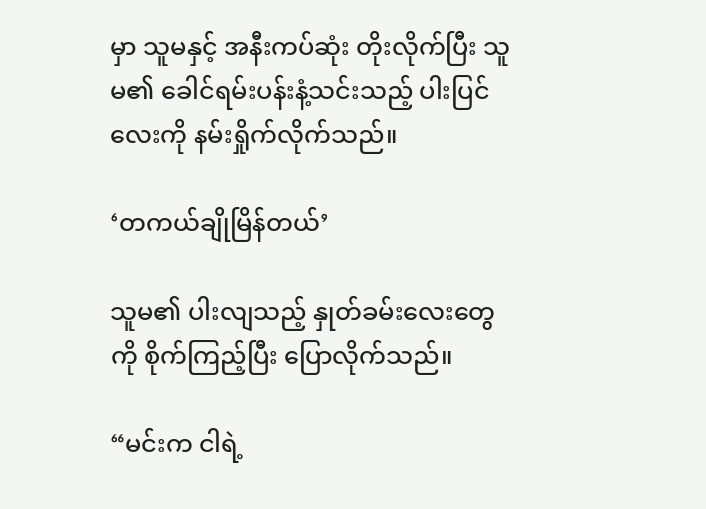မှာ သူမနှင့် အနီးကပ်ဆုံး တိုးလိုက်ပြီး သူမ၏ ခေါင်ရမ်းပန်းနံ့သင်းသည့် ပါးပြင်လေးကို နမ်းရှိုက်လိုက်သည်။

‘တကယ်ချိုမြိန်တယ်’

သူမ၏ ပါးလျသည့် နှုတ်ခမ်းလေးတွေကို စိုက်ကြည့်ပြီး ပြောလိုက်သည်။

“မင်းက ငါရဲ့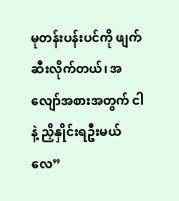မုတန်းပန်းပင်ကို ဖျက်ဆီးလိုက်တယ်၊ အလျော်အစားအတွက် ငါနဲ့ ညှိနှိုင်းရဦးမယ်လေ”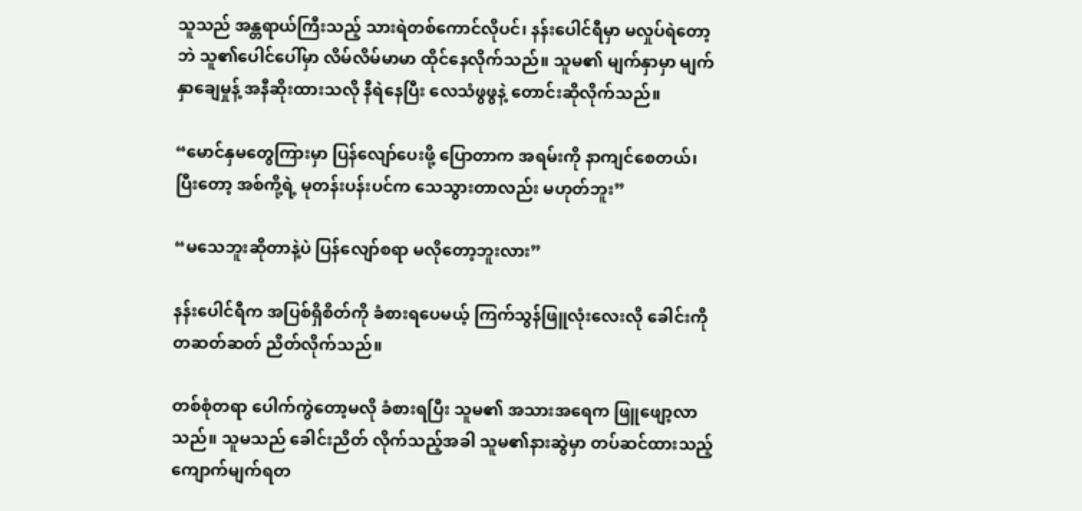သူသည် အန္တရာယ်ကြီးသည့် သားရဲတစ်ကောင်လိုပင်၊ နန်းပေါင်ရီမှာ မလှုပ်ရဲတော့ဘဲ သူ၏ပေါင်ပေါ်မှာ လိမ်လိမ်မာမာ ထိုင်နေလိုက်သည်။ သူမ၏ မျက်နှာမှာ မျက်နှာချေမှုန့် အနီဆိုးထားသလို နီရဲနေပြီး လေသံဖွဖွနဲ့ တောင်းဆိုလိုက်သည်။

“မောင်နှမတွေကြားမှာ ပြန်လျော်ပေးဖို့ ပြောတာက အရမ်းကို နာကျင်စေတယ်၊ ပြီးတော့ အစ်ကို့ရဲ့ မုတန်းပန်းပင်က သေသွားတာလည်း မဟုတ်ဘူး”

“မသေဘူးဆိုတာနဲ့ပဲ ပြန်လျော်စရာ မလိုတော့ဘူးလား”

နန်းပေါင်ရီက အပြစ်ရှိစိတ်ကို ခံစားရပေမယ့် ကြက်သွန်ဖြူလုံးလေးလို ခေါင်းကို တဆတ်ဆတ် ညိတ်လိုက်သည်။

တစ်စုံတရာ ပေါက်ကွဲတော့မလို ခံစားရပြီး သူမ၏ အသားအရေက ဖြူဖျော့လာသည်။ သူမသည် ခေါင်းညိတ် လိုက်သည့်အခါ သူမ၏နားဆွဲမှာ တပ်ဆင်ထားသည့် ကျောက်မျက်ရတ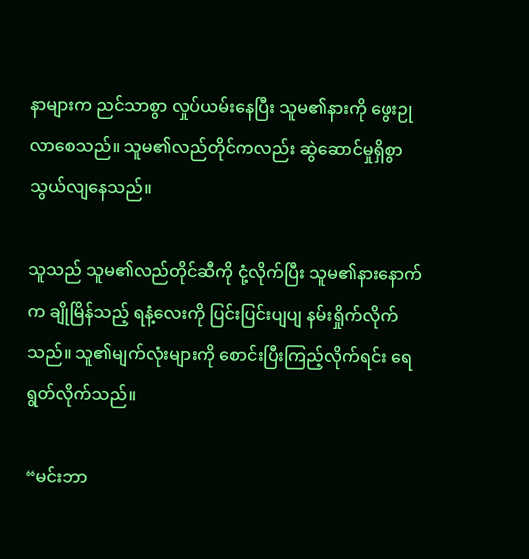နာ‌များက ညင်သာစွာ လှုပ်ယမ်းနေပြီး သူမ၏နားကို ဖွေးဉုလာစေသည်။ သူမ၏လည်တိုင်ကလည်း ဆွဲဆောင်မှုရှိစွာ သွယ်လျနေသည်။

သူသည် သူမ၏လည်တိုင်ဆီကို ငုံ့လိုက်ပြီး သူမ၏နားနောက်က ချိုမြိန်သည့် ရနံ့လေးကို ပြင်းပြင်းပျပျ နမ်းရှိုက်လိုက်သည်။ သူ၏မျက်လုံးများကို စောင်းပြီးကြည့်လိုက်ရင်း ရေရွတ်လိုက်သည်။

“မင်းဘာ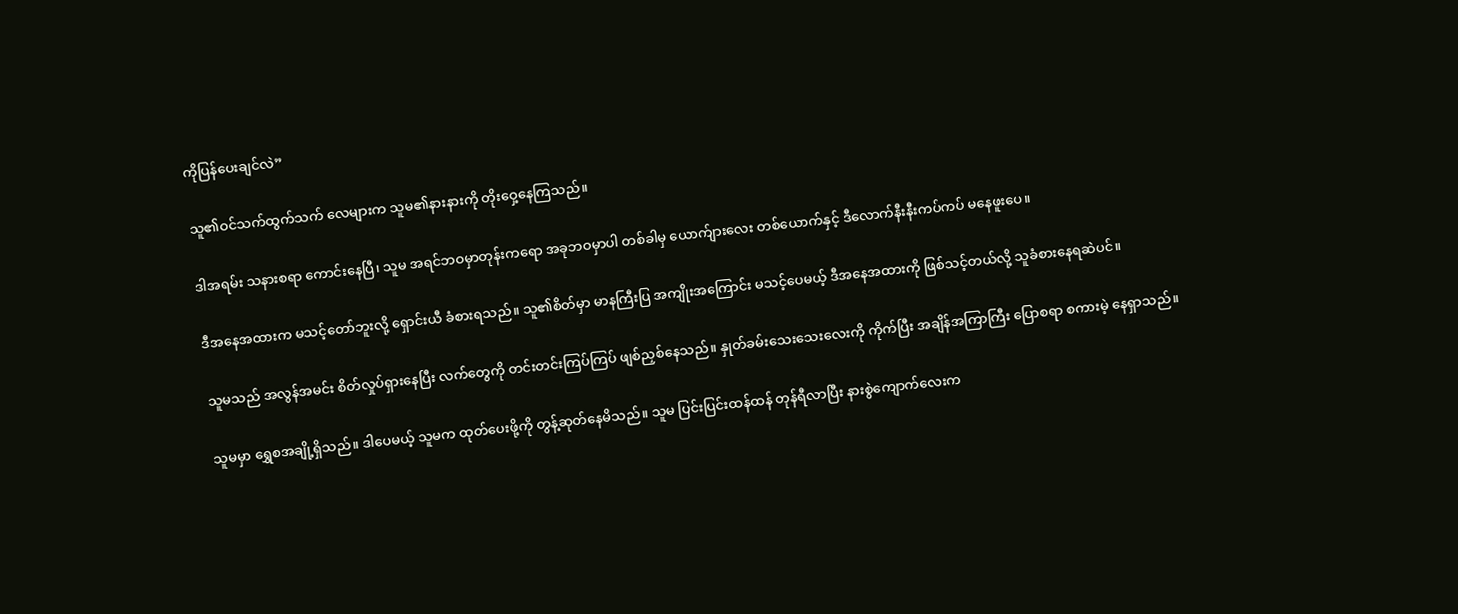ကိုပြန်ပေးချင်လဲ”

သူ၏ဝင်သက်ထွက်သက် လေများက သူမ၏နားနားကို တိုးဝှေ့နေကြသည်။

ဒါအရမ်း သနားစရာ ကောင်းနေပြီ၊ သူမ အရင်ဘဝမှာတုန်းကရော အခုဘဝမှာပါ တစ်ခါမှ ယောက်ျားလေး တစ်ယောက်နှင့် ဒီလောက်နီးနီးကပ်ကပ် မနေဖူးပေ။

ဒီအနေအထားက မသင့်တော်ဘူးလို့ ရှောင်းယီ ခံစားရသည်။ သူ၏စိတ်မှာ မာနကြီးပြ အကျိုးအကြောင်း မသင့်ပေမယ့် ဒီအနေအထားကို ဖြစ်သင့်တယ်လို့ သူခံစားနေရဆဲပင်။

သူမသည် အလွန်အမင်း စိတ်လှုပ်ရှားနေပြီး လက်တွေကို တင်းတင်းကြပ်ကြပ် ဖျစ်ညှစ်နေသည်။ နှုတ်ခမ်းသေးသေးလေးကို ကိုက်ပြီး အချိန်အကြာကြီး ပြောစရာ စကားမဲ့ နေရှာသည်။

သူမမှာ ရွှေစအချို့ရှိသည်။ ဒါပေမယ့် သူမက ထုတ်ပေးဖို့ကို တွန့်ဆုတ်နေမိသည်။ သူမ ပြင်းပြင်းထန်ထန် တုန်ရီလာပြီး နားစွဲကျောက်လေးက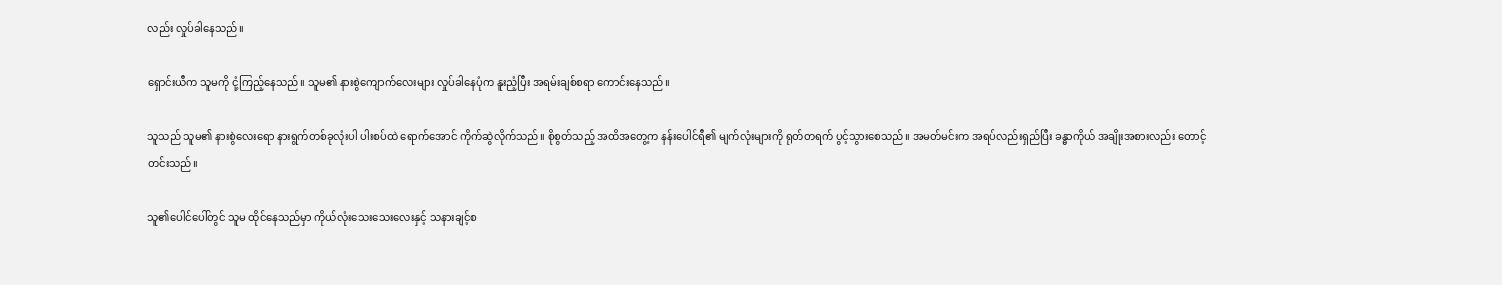လည်း လှုပ်ခါနေသည်။

ရှောင်းယီက သူမကို ငုံ့ကြည့်နေသည်။ သူမ၏ နားစွဲကျောက်လေးများ လှုပ်ခါနေပုံက နူးညံ့ပြီး အရမ်းချစ်စရာ ကောင်းနေသည်။

သူသည် သူမ၏ နားစွဲလေးရော နားရွက်တစ်ခုလုံးပါ ပါးစပ်ထဲ ရောက်အောင် ကိုက်ဆွဲလိုက်သည်။ စိုစွတ်သည့် အထိအတွေ့က နန်းပေါင်ရီ၏ မျက်လုံးများကို ရုတ်တရက် ပွင့်သွားစေသည်။ အမတ်မင်းက အရပ်လည်းရှည်ပြီး ခန္ဓာကိုယ် အချိုးအစားလည်း တောင့်တင်းသည်။

သူ၏ပေါင်ပေါ်တွင် သူမ ထိုင်နေသည်မှာ ကိုယ်လုံးသေးသေးလေးနှင့် သနားချင့်စ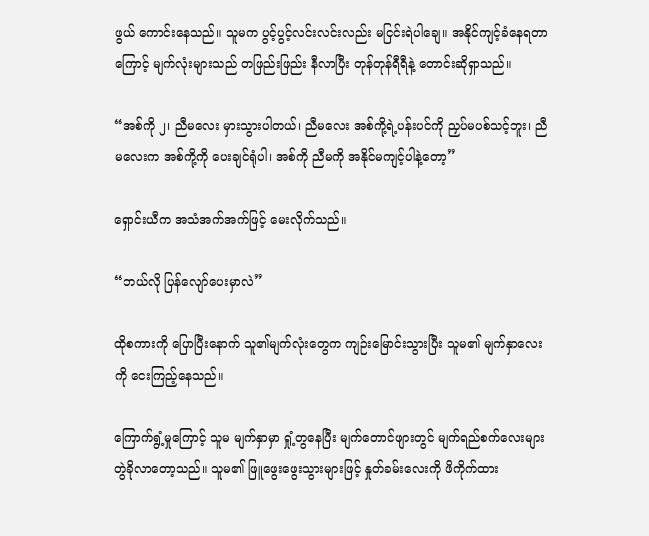ဖွယ် ကောင်းနေသည်။ သူမက ပွင့်ပွင့်လင်းလင်းလည်း မငြင်းရဲပါချေ။ အနိုင်ကျင့်ခံနေရတာကြောင့် မျက်လုံးများသည် တဖြည်းဖြည်း နီလာပြီး တုန်တုန်ရီရီနဲ့ တောင်းဆိုရှာသည်။

“အစ်ကို ၂၊ ညီမလေး မှားသွားပါတယ်၊ ညီမလေး အစ်ကို့ရဲ့ပန်းပင်ကို ညှပ်မပစ်သင့်ဘူး၊ ညီမလေးက အစ်ကို့ကို ပေးချင်ရုံပါ၊ အစ်ကို ညီမကို အနိုင်မကျင့်ပါနဲ့တော့”

ရှောင်းယီက အသံအက်အက်ဖြင့် မေးလိုက်သည်။

“ဘယ်လို ပြန်လျော်ပေးမှာလဲ”

ထိုစကားကို ပြောပြီးနောက် သူ၏မျက်လုံးတွေက ကျဉ်းမြောင်းသွားပြီး သူမ၏ မျက်နှာလေးကို ငေးကြည့်နေသည်။

ကြောက်ရွံ့မှုကြောင့် သူမ မျက်နှာမှာ ရှုံ့တွနေပြီး မျက်တောင်ဖျားတွင် မျက်ရည်စက်လေးများ တွဲခိုလာတော့သည်။ သူမ၏ ဖြူဖွေးဖွေးသွားများဖြင့် နှုတ်ခမ်းလေးကို ဖိကိုက်ထား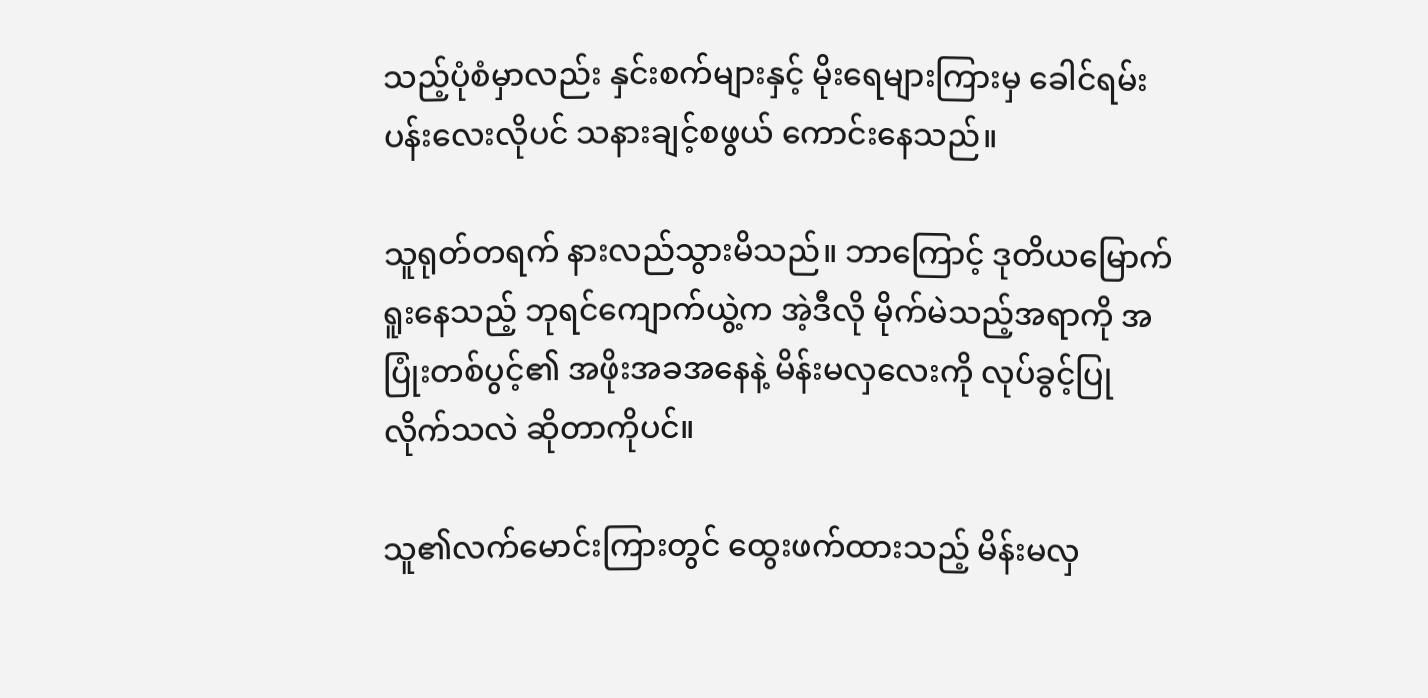သည့်ပုံစံမှာလည်း နှင်းစက်များနှင့် မိုးရေများကြားမှ ခေါင်ရမ်းပန်းလေးလိုပင် သနားချင့်စဖွယ် ကောင်းနေသည်။

သူရုတ်တရက် နားလည်သွားမိသည်။ ဘာကြောင့် ဒုတိယမြောက် ရူးနေသည့် ဘုရင်ကျောက်ယွဲ့က အဲ့ဒီလို မိုက်မဲသည့်အရာကို အပြုံးတစ်ပွင့်၏ အဖိုးအခအနေနဲ့ မိန်းမလှလေးကို လုပ်ခွင့်ပြုလိုက်သလဲ ဆိုတာကိုပင်။

သူ၏လက်မောင်းကြားတွင် ထွေးဖက်ထားသည့် မိန်းမလှ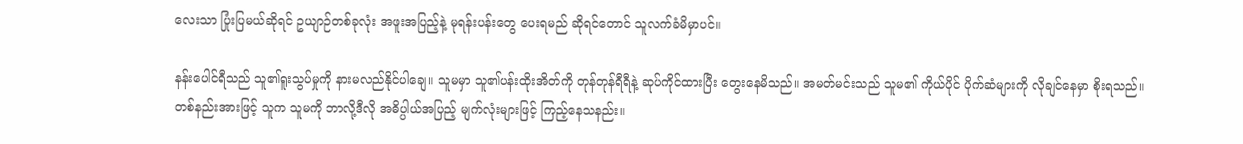လေးသာ ပြုံးပြမယ်ဆိုရင် ဥယျာဉ်တစ်ခုလုံး အဖူးအပြည့်နဲ့ မုရန်းပန်းတွေ ပေးရမည် ဆိုရင်တောင် သူလက်ခံမိမှာပင်။

နန်းပေါင်ရီသည် သူ၏ရူးသွပ်မှုကို နားမလည်နိုင်ပါချေ။ သူမမှာ သူ၏ပန်းထိုးအိတ်ကို တုန်တုန်ရီရီနဲ့ ဆုပ်ကိုင်ထားပြီး တွေးနေမိသည်။ အမတ်မင်းသည် သူမ၏ ကိုယ်ပိုင် ပိုက်ဆံများကို လိုချင်နေမှာ စိုးရသည်။ တစ်နည်းအားဖြင့် သူက သူမကို ဘာလို့ဒီလို အဓိပ္ပါယ်အပြည့် မျက်လုံးများဖြင့် ကြည့်နေသနည်း။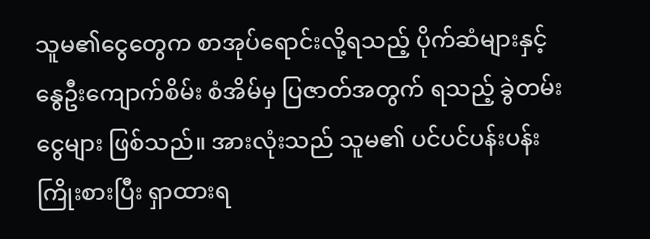သူမ၏ငွေတွေက စာအုပ်ရောင်းလို့ရသည့် ပိုက်ဆံများနှင့် နွေဦးကျောက်စိမ်း စံအိမ်မှ ပြဇာတ်အတွက် ရသည့် ခွဲတမ်းငွေများ ဖြစ်သည်။ အားလုံးသည် သူမ၏ ပင်ပင်ပန်းပန်း ကြိုးစားပြီး ရှာထားရ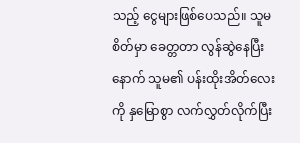သည့် ငွေများဖြစ်ပေသည်။ သူမစိတ်မှာ ခေတ္တတာ လွန်ဆွဲနေပြီးနောက် သူမ၏ ပန်းထိုးအိတ်လေးကို နှမြောစွာ လက်လွှတ်လိုက်ပြီး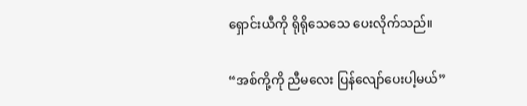ရှောင်းယီကို ရိုရိုသေသေ ပေးလိုက်သည်။

“အစ်ကို့ကို ညီမလေး ပြန်လျော်ပေးပါ့မယ်”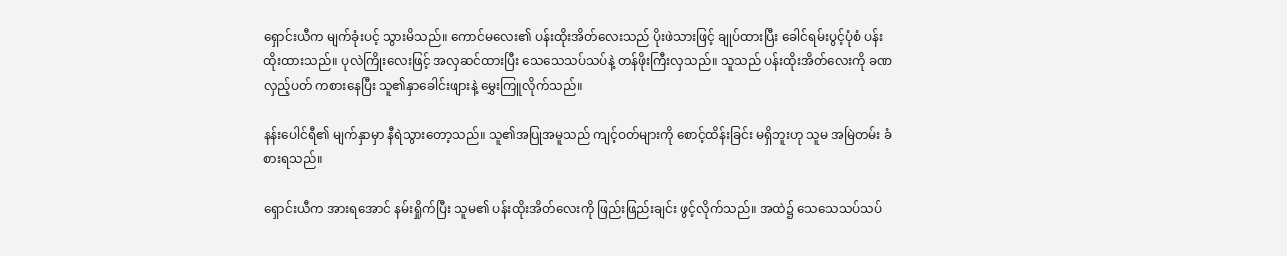ရှောင်းယီက မျက်ခုံးပင့် သွားမိသည်။ ကောင်မလေး၏ ပန်းထိုးအိတ်လေးသည် ပိုးဖဲသားဖြင့် ချုပ်ထားပြီး ခေါင်ရမ်းပွင့်ပုံစံ ပန်းထိုးထားသည်။ ပုလဲကြိုးလေးဖြင့် အလှဆင်ထားပြီး သေသေသပ်သပ်နဲ့ တန်ဖိုးကြီးလှသည်။ သူသည် ပန်းထိုးအိတ်လေးကို ခဏလှည့်ပတ် ကစားနေပြီး သူ၏နှာခေါင်းဖျားနဲ့ မွှေးကြူလိုက်သည်။

နန်းပေါင်ရီ၏ မျက်နှာမှာ နီရဲသွားတော့သည်။ သူ၏အပြုအမူသည် ကျင့်ဝတ်များကို စောင့်ထိန်းခြင်း မရှိဘူးဟု သူမ အမြဲတမ်း ခံစားရသည်။

ရှောင်းယီက အားရအောင် နမ်းရှိုက်ပြီး သူမ၏ ပန်းထိုးအိတ်လေးကို ဖြည်းဖြည်းချင်း ဖွင့်လိုက်သည်။ အထဲ၌ သေသေသပ်သပ်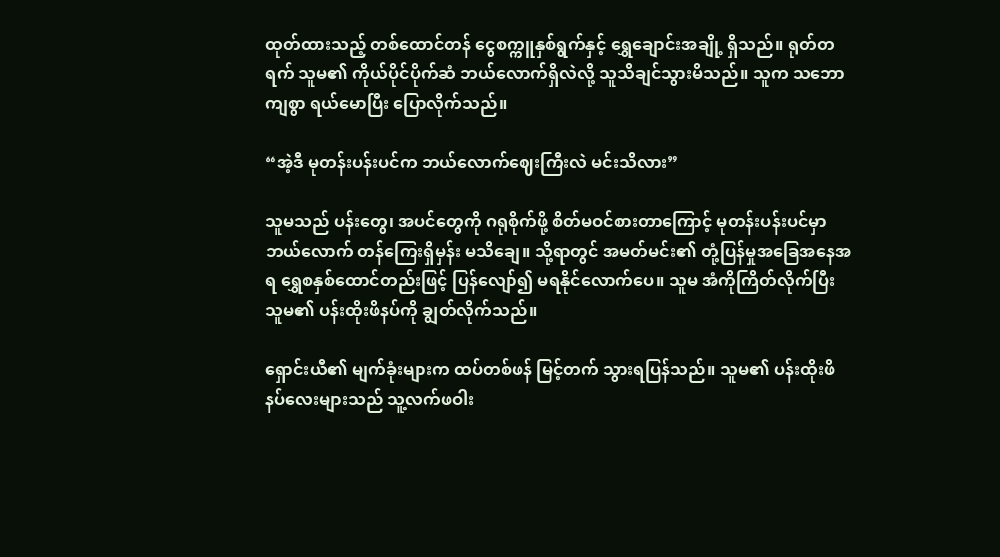ထုတ်ထားသည့် တစ်ထောင်တန် ငွေစက္ကူနှစ်ရွက်နှင့် ရွှေချောင်းအချို့ ရှိသည်။ ရုတ်တရက် သူမ၏ ကိုယ်ပိုင်ပိုက်ဆံ ဘယ်လောက်ရှိလဲလို့ သူသိချင်သွားမိသည်။ သူက သဘောကျစွာ ရယ်မောပြီး ပြောလိုက်သည်။

“အဲ့ဒီ မုတန်းပန်းပင်က ဘယ်လောက်ဈေးကြီးလဲ မင်းသိလား”

သူမသည် ပန်းတွေ၊ အပင်တွေကို ဂရုစိုက်ဖို့ စိတ်မဝင်စားတာကြောင့် မုတန်းပန်းပင်မှာ ဘယ်လောက် တန်ကြေးရှိမှန်း မသိချေ။ သို့ရာတွင် အမတ်မင်း၏ တုံ့ပြန်မှုအခြေအနေအရ ရွှေစနှစ်ထောင်တည်းဖြင့် ပြန်လျော်၍ မရနိုင်လောက်ပေ။ သူမ အံကိုကြိတ်လိုက်ပြီး သူမ၏ ပန်းထိုးဖိနပ်ကို ချွတ်လိုက်သည်။

ရှောင်းယီ၏ မျက်ခုံးများက ထပ်တစ်ဖန် မြင့်တက် သွားရပြန်သည်။ သူမ၏ ပန်းထိုးဖိနပ်လေးများသည် သူ့လက်ဖဝါး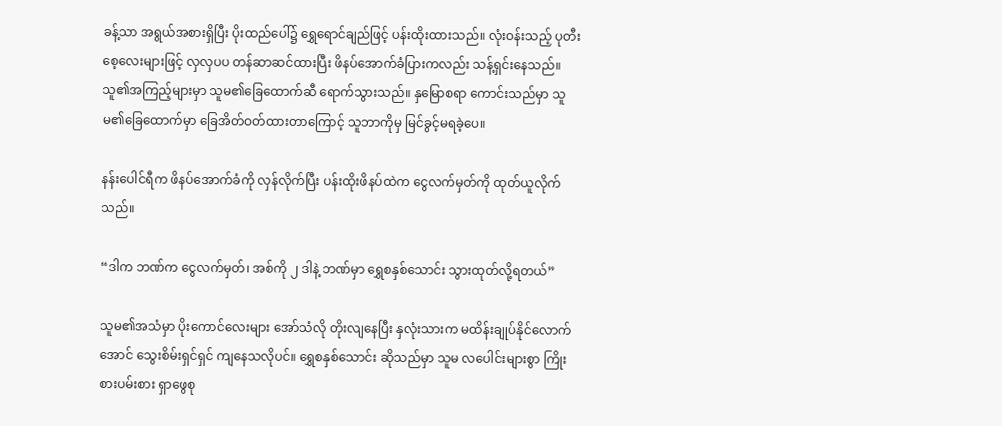ခန့်သာ အရွယ်အစားရှိပြီး ပိုးထည်ပေါ်၌ ရွှေရောင်ချည်ဖြင့် ပန်းထိုးထားသည်။ လုံးဝန်းသည့် ပုတီးစေ့လေးများဖြင့် လှလှပပ တန်ဆာဆင်ထားပြီး ဖိနပ်အောက်ခံပြားကလည်း သန့်ရှင်းနေသည်။ သူ၏အကြည့်များမှာ သူမ၏ခြေထောက်ဆီ ရောက်သွားသည်။ နှမြောစရာ ကောင်းသည်မှာ သူမ၏ခြေထောက်မှာ ခြေအိတ်ဝတ်ထားတာကြောင့် သူဘာကိုမှ မြင်ခွင့်မရခဲ့ပေ။

နန်းပေါင်ရီက ဖိနပ်အောက်ခံကို လှန်လိုက်ပြီး ပန်းထိုးဖိနပ်ထဲက ငွေလက်မှတ်ကို ထုတ်ယူလိုက်သည်။

“ဒါက ဘဏ်က ငွေလက်မှတ်၊ အစ်ကို ၂ ဒါနဲ့ ဘဏ်မှာ ရွှေစနှစ်သောင်း သွားထုတ်လို့ရတယ်”

သူမ၏အသံမှာ ပိုးကောင်လေးများ အော်သံလို တိုးလျနေပြီး နှလုံးသားက မထိန်းချုပ်နိုင်လောက်အောင် သွေးစိမ်းရှင်ရှင် ကျနေသလိုပင်။ ရွှေစနှစ်သောင်း ဆိုသည်မှာ သူမ လပေါင်းများစွာ ကြိုးစားပမ်းစား ရှာဖွေစု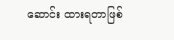ဆောင်း ထားရတာဖြစ်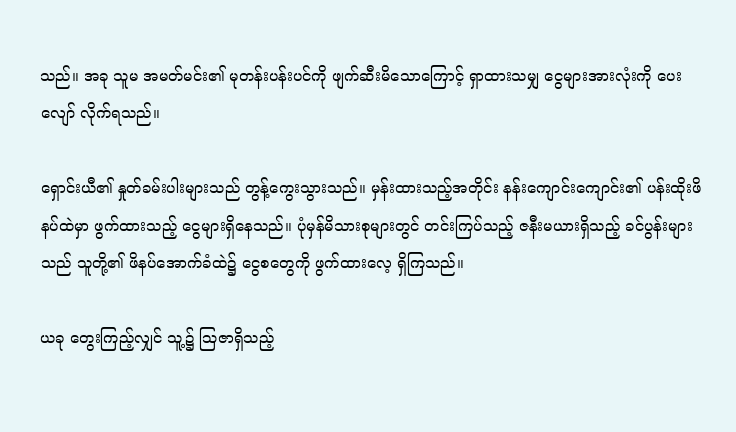သည်။ အခု သူမ အမတ်မင်း၏ မုတန်းပန်းပင်ကို ဖျက်ဆီးမိသောကြောင့် ရှာထားသမျှ ငွေများအားလုံးကို ပေးလျော် လိုက်ရသည်။

ရှောင်းယီ၏ နှုတ်ခမ်းပါးများသည် တွန့်ကွေးသွားသည်။ မှန်းထားသည့်အတိုင်း နန်းကျောင်းကျောင်း၏ ပန်းထိုးဖိနပ်ထဲမှာ ဖွက်ထားသည့် ငွေများရှိနေသည်။ ပုံမှန်မိသားစုများတွင် တင်းကြပ်သည့် ဇနီးမယားရှိသည့် ခင်ပွန်းများသည် သူတို့၏ ဖိနပ်အောက်ခံထဲ၌ ငွေစတွေကို ဖွက်ထားလေ့ ရှိကြသည်။

ယခု တွေးကြည့်လျှင် သူ့၌ ဩဇာရှိသည့်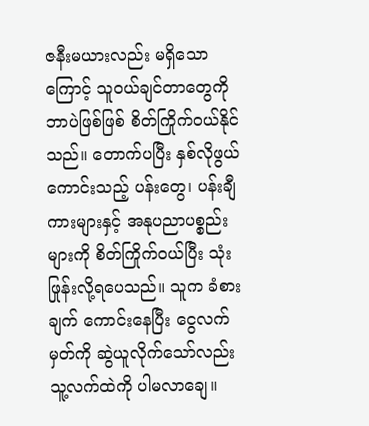ဇနီးမယားလည်း မရှိသောကြောင့် သူဝယ်ချင်တာတွေကို ဘာပဲဖြစ်ဖြစ် စိတ်ကြိုက်ဝယ်နိုင်သည်။ တောက်ပပြီး နှစ်လိုဖွယ်ကောင်းသည့် ပန်းတွေ၊ ပန်းချီကားများနှင့် အနုပညာပစ္စည်းများကို စိတ်ကြိုက်ဝယ်ပြီး သုံးဖြုန်းလို့ရပေသည်။ သူက ခံစားချက် ကောင်းနေပြီး ငွေလက်မှတ်ကို ဆွဲယူလိုက်သော်လည်း သူ့လက်ထဲကို ပါမလာချေ။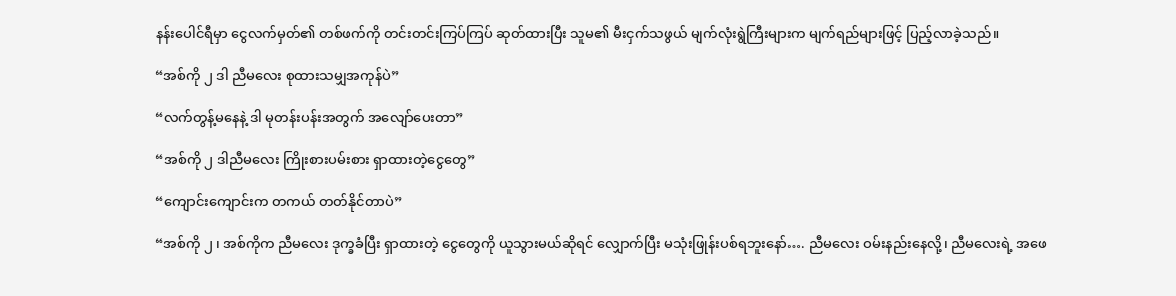နန်းပေါင်ရီမှာ ငွေလက်မှတ်၏ တစ်ဖက်ကို တင်းတင်းကြပ်ကြပ် ဆုတ်ထားပြီး သူမ၏ မီးငှက်သဖွယ် မျက်လုံးရွဲကြီးများက မျက်ရည်များဖြင့် ပြည့်လာခဲ့သည်။

“အစ်ကို ၂ ဒါ ညီမလေး စုထားသမျှအကုန်ပဲ”

“လက်တွန့်မနေနဲ့ ဒါ မုတန်းပန်းအတွက် အလျော်ပေးတာ”

“အစ်ကို ၂ ဒါညီမလေး ကြိုးစားပမ်းစား ရှာထားတဲ့ငွေတွေ”

“ကျောင်းကျောင်းက တကယ် တတ်နိုင်တာပဲ”

“အစ်ကို ၂ ၊ အစ်ကိုက ညီမလေး ဒုက္ခခံပြီး ရှာထားတဲ့ ငွေတွေကို ယူသွားမယ်ဆိုရင် လျှောက်ပြီး မသုံးဖြုန်းပစ်ရဘူးနော်…. ညီမလေး ဝမ်းနည်းနေလို့၊ ညီမလေးရဲ့ အဖေ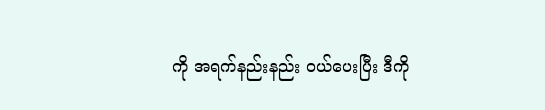ကို အရက်နည်းနည်း ဝယ်ပေးပြီး ဒီကို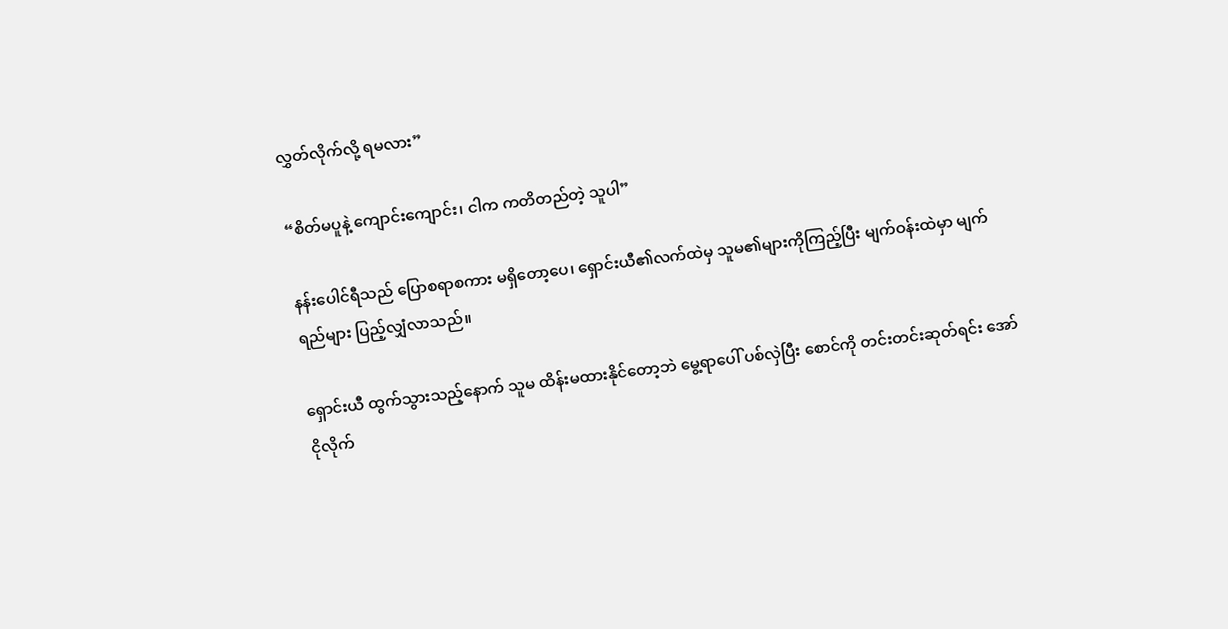လွှတ်လိုက်လို့ ရမလား”

“စိတ်မပူနဲ့ ကျောင်းကျောင်း၊ ငါက ကတိတည်တဲ့ သူပါ”

နန်းပေါင်ရီသည် ပြောစရာစကား မရှိတော့ပေ၊ ရှောင်းယီ၏လက်ထဲမှ သူမ၏များကိုကြည့်ပြီး မျက်ဝန်းထဲမှာ မျက်ရည်များ ပြည့်လျှံလာသည်။

ရှောင်းယီ ထွက်သွားသည့်နောက် သူမ ထိန်းမထားနိုင်တော့ဘဲ မွေ့ရာပေါ် ပစ်လှဲပြီး စောင်ကို တင်းတင်းဆုတ်ရင်း အော်ငိုလိုက်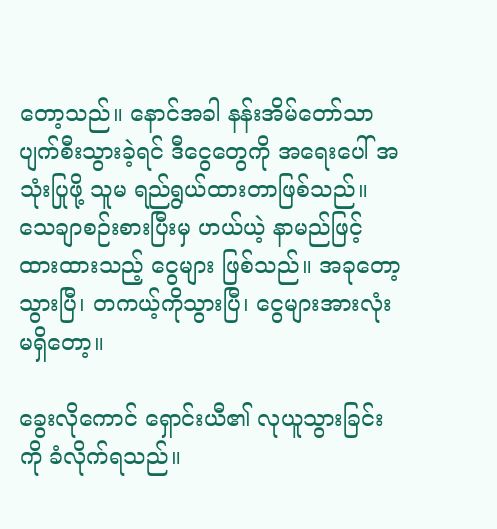တော့သည်။ နောင်အခါ နန်းအိမ်တော်သာ ပျက်စီးသွားခဲ့ရင် ဒီငွေတွေကို အရေးပေါ် အသုံးပြုဖို့ သူမ ရည်ရွယ်ထားတာဖြစ်သည်။ သေချာစဉ်းစားပြီးမှ ဟယ်ယဲ့ နာမည်ဖြင့် ထားထားသည့် ငွေများ ဖြစ်သည်။ အခုတော့ သွားပြီ၊ တကယ့်ကိုသွားပြီ၊ ငွေများအားလုံး မရှိတော့။

ခွေးလိုကောင် ရှောင်းယီ၏ လုယူသွားခြင်းကို ခံလိုက်ရသည်။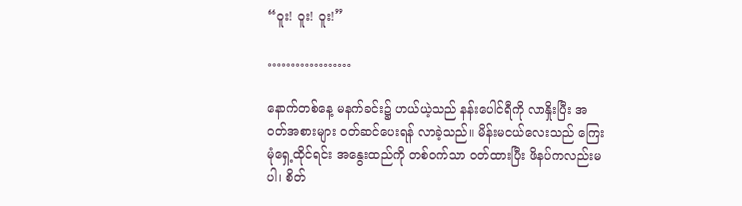“ဝူး! ဝူး! ဝူး!”

………………

နောက်တစ်နေ့ မနက်ခင်း၌ ဟယ်ယဲ့သည် နန်းပေါင်ရီကို လာနှိုးပြီး အဝတ်အစားများ ဝတ်ဆင်ပေးရန် လာခဲ့သည်။ မိန်းမငယ်လေးသည် ကြေးမုံရှေ့ထိုင်ရင်း အနွေးထည်ကို တစ်ဝက်သာ ဝတ်ထားပြီး ဖိနပ်ကလည်းမပါ၊ စိတ်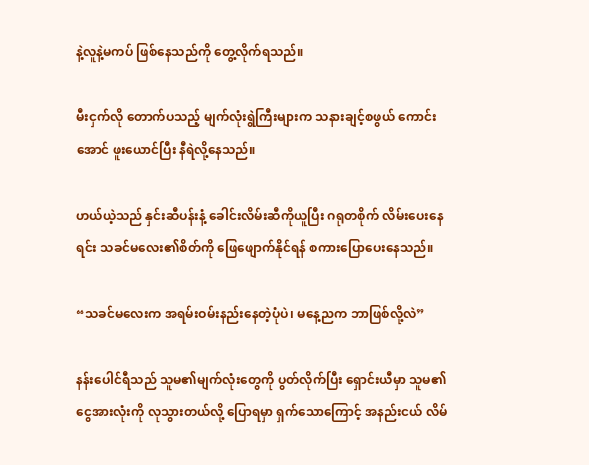နဲ့လူနဲ့မကပ် ဖြစ်နေသည်ကို တွေ့လိုက်ရသည်။

မီးငှက်လို တောက်ပသည့် မျက်လုံးရွဲကြီးများက သနားချင့်စဖွယ် ကောင်းအောင် ဖူးယောင်ပြီး နီရဲလို့နေသည်။

ဟယ်ယဲ့သည် နှင်းဆီပန်းနံ့ ခေါင်းလိမ်းဆီကိုယူပြီး ဂရုတစိုက် လိမ်းပေးနေရင်း သခင်မလေး၏စိတ်ကို ဖြေဖျောက်နိုင်ရန် စကားပြောပေးနေသည်။

“သခင်မလေးက အရမ်းဝမ်းနည်းနေတဲ့ပုံပဲ၊ မနေ့ညက ဘာဖြစ်လို့လဲ”

နန်းပေါင်ရီသည် သူမ၏မျက်လုံးတွေကို ပွတ်လိုက်ပြီး ရှောင်းယီမှာ သူမ၏ငွေအားလုံးကို လုသွားတယ်လို့ ပြောရမှာ ရှက်သောကြောင့် အနည်းငယ် လိမ်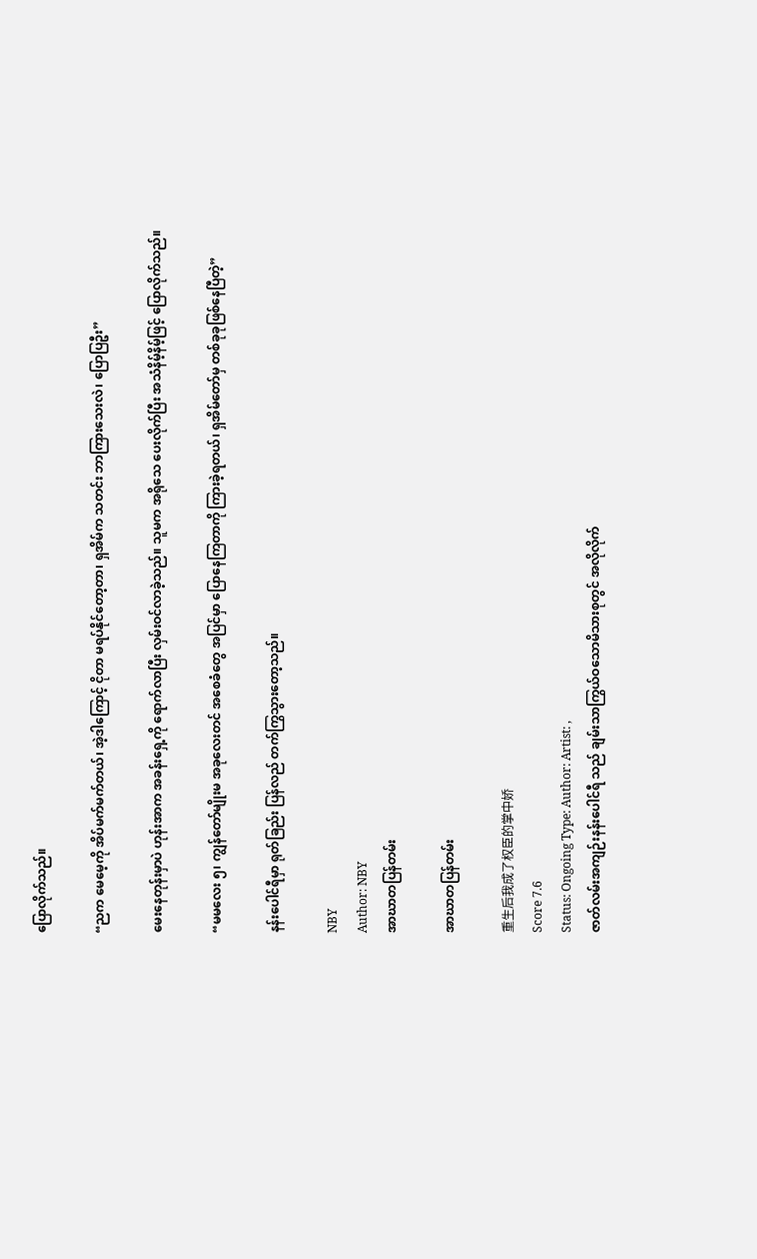ပြောလိုက်သည်။

“ညက မေမေ့ကို အိပ်မက်မက်တယ်၊ အဲ့ဒါကြောင့် ငိုတာ မရပ်နိုင်တော့တာ၊ ရှအိမ်က သတင်း ဘာကြားသေးလဲ၊ ပြောပြဦး”

မေးနေတုန်းမှာပဲ ဟုန်းအာက အခန်းရှေ့ကို ရောက်လာပြီး လှမ်းဝင်လာခဲ့သည်။ သူမက အရိုသေ ပေးလိုက်ပြီး အသံနိမ့်နိမ့်ဖြင့် ပြောလိုက်သည်။

“မမလေး ၅၊ ကျွန်တော်မျိုးမ အခုလေးတင် အစေခံတွေ အပြင်မှာ ပြောနေကြတာကို ကြားခဲ့ရတယ်၊ ရှအိမ်တော်မှ တစ်ခုခုဖြစ်နေပြီတဲ့”

နန်းပေါင်ရီမှာ ရုတ်ခြည်း ပြန်လည် တက်ကြွသွားတော့သည်။

NBY
Author: NBY
အာဃာတပြန်တမ်း

အာဃာတပြန်တမ်း

重生后我成了权臣的掌中娇
Score 7.6
Status: Ongoing Type: Author: Artist: ,
ဇာတ်လမ်းအကျဉ်းနန်းပေါင်ရီ သည် ချမ်းသာကြွယ်ဝသောမိသားစုတွင် အလိုလိုက်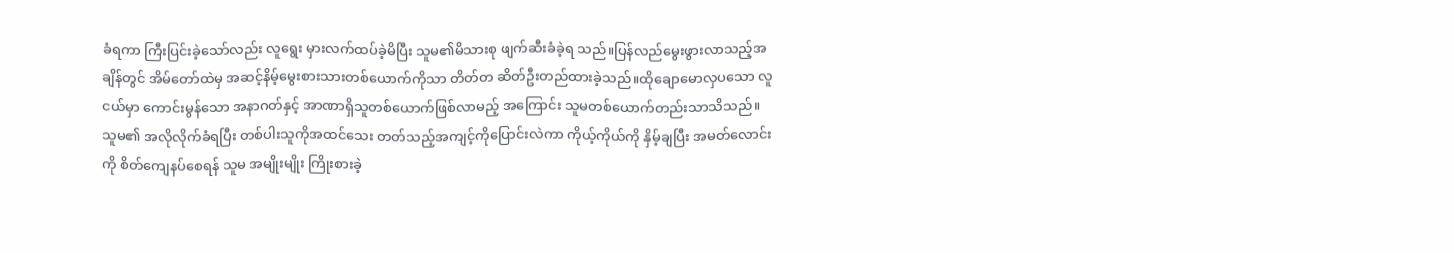ခံရကာ ကြီးပြင်းခဲ့သော်လည်း လူရွေး မှားလက်ထပ်ခဲ့မိပြီး သူမ၏မိသားစု ဖျက်ဆီးခံခဲ့ရ သည်။ပြန်လည်မွေးဖွားလာသည့်အချိန်တွင် အိမ်တော်ထဲမှ အဆင့်နိမ့်မွေးစားသားတစ်ယောက်ကိုသာ တိတ်တ ဆိတ်ဦးတည်ထားခဲ့သည်။ထိုချောမောလှပသော လူငယ်မှာ ကောင်းမွန်သော အနာဂတ်နှင့် အာဏာရှိသူတစ်ယောက်ဖြစ်လာမည့် အကြောင်း သူမတစ်ယောက်တည်းသာသိသည်။သူမ၏ အလိုလိုက်ခံရပြီး တစ်ပါးသူကိုအထင်သေး တတ်သည့်အကျင့်ကိုပြောင်းလဲကာ ကိုယ့်ကိုယ်ကို နှိမ့်ချပြီး အမတ်လောင်းကို စိတ်ကျေနပ်စေရန် သူမ အမျိုးမျိုး ကြိုးစားခဲ့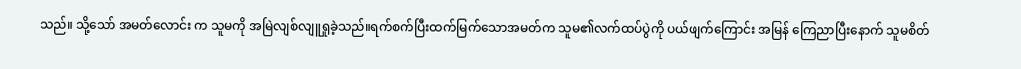သည်။ သို့သော် အမတ်လောင်း က သူမကို အမြဲလျစ်လျူရှုခဲ့သည်။ရက်စက်ပြီးထက်မြက်သောအမတ်က သူမ၏လက်ထပ်ပွဲကို ပယ်ဖျက်ကြောင်း အမြန် ကြေညာပြီးနောက် သူမစိတ်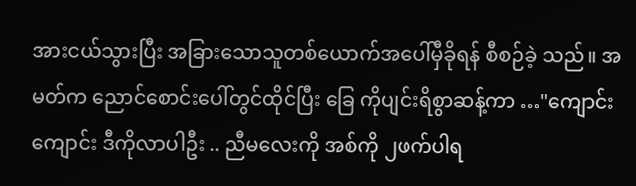အားငယ်သွားပြီး အခြားသောသူတစ်ယောက်အပေါ်မှီခိုရန် စီစဉ်ခဲ့ သည်။ အမတ်က ညောင်စောင်းပေါ်တွင်ထိုင်ပြီး ခြေ ကိုပျင်းရိစွာဆန့်ကာ …"ကျောင်းကျောင်း ဒီကိုလာပါဦး .. ညီမလေးကို အစ်ကို ၂ဖက်ပါရ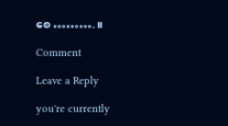စေ ………. ။

Comment

Leave a Reply

you're currently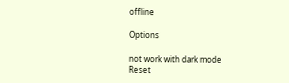offline

Options

not work with dark mode
Reset